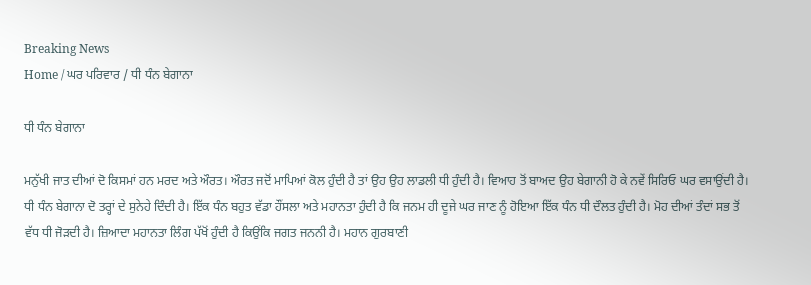Breaking News
Home / ਘਰ ਪਰਿਵਾਰ / ਧੀ ਧੰਨ ਬੇਗਾਨਾ

ਧੀ ਧੰਨ ਬੇਗਾਨਾ

ਮਨੁੱਖੀ ਜਾਤ ਦੀਆਂ ਦੋ ਕਿਸਮਾਂ ਹਨ ਮਰਦ ਅਤੇ ਔਰਤ। ਔਰਤ ਜਦੋਂ ਮਾਪਿਆਂ ਕੋਲ ਹੁੰਦੀ ਹੈ ਤਾਂ ਉਹ ਉਹ ਲਾਡਲੀ ਧੀ ਹੁੰਦੀ ਹੈ। ਵਿਆਹ ਤੋਂ ਬਾਅਦ ਉਹ ਬੇਗਾਨੀ ਹੋ ਕੇ ਨਵੇਂ ਸਿਰਿਓ ਘਰ ਵਸਾਉਂਦੀ ਹੈ। ਧੀ ਧੰਨ ਬੇਗਾਨਾ ਦੋ ਤਰ੍ਹਾਂ ਦੇ ਸੁਨੇਹੇ ਦਿੰਦੀ ਹੈ। ਇੱਕ ਧੰਨ ਬਹੁਤ ਵੱਡਾ ਹੌਂਸਲਾ ਅਤੇ ਮਹਾਨਤਾ ਹੁੰਦੀ ਹੈ ਕਿ ਜਨਮ ਹੀ ਦੂਜੇ ਘਰ ਜਾਣ ਨੂੰ ਹੋਇਆ ਇੱਕ ਧੰਨ ਧੀ ਦੌਲਤ ਹੁੰਦੀ ਹੈ। ਮੋਹ ਦੀਆਂ ਤੰਦਾਂ ਸਭ ਤੋਂ ਵੱਧ ਧੀ ਜੋੜਦੀ ਹੈ। ਜ਼ਿਆਦਾ ਮਹਾਨਤਾ ਲਿੰਗ ਪੱਖੋਂ ਹੁੰਦੀ ਹੈ ਕਿਉਂਕਿ ਜਗਤ ਜਨਨੀ ਹੈ। ਮਹਾਨ ਗੁਰਬਾਣੀ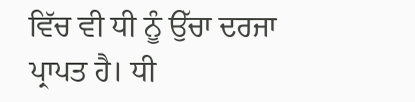ਵਿੱਚ ਵੀ ਧੀ ਨੂੰ ਉੱਚਾ ਦਰਜਾ ਪ੍ਰਾਪਤ ਹੈ। ਧੀ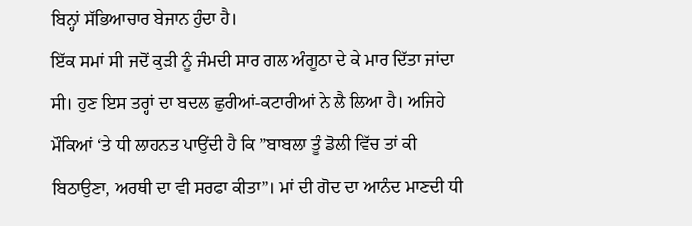ਬਿਨ੍ਹਾਂ ਸੱਭਿਆਚਾਰ ਬੇਜਾਨ ਹੁੰਦਾ ਹੈ।
ਇੱਕ ਸਮਾਂ ਸੀ ਜਦੋਂ ਕੁੜੀ ਨੂੰ ਜੰਮਦੀ ਸਾਰ ਗਲ ਅੰਗੂਠਾ ਦੇ ਕੇ ਮਾਰ ਦਿੱਤਾ ਜਾਂਦਾ ਸੀ। ਹੁਣ ਇਸ ਤਰ੍ਹਾਂ ਦਾ ਬਦਲ ਛੁਰੀਆਂ-ਕਟਾਰੀਆਂ ਨੇ ਲੈ ਲਿਆ ਹੈ। ਅਜਿਹੇ ਮੌਕਿਆਂ ‘ਤੇ ਧੀ ਲਾਹਨਤ ਪਾਉਂਦੀ ਹੈ ਕਿ ”ਬਾਬਲਾ ਤੂੰ ਡੋਲੀ ਵਿੱਚ ਤਾਂ ਕੀ ਬਿਠਾਉਣਾ, ਅਰਥੀ ਦਾ ਵੀ ਸਰਫਾ ਕੀਤਾ”। ਮਾਂ ਦੀ ਗੋਦ ਦਾ ਆਨੰਦ ਮਾਣਦੀ ਧੀ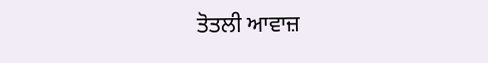ਤੋਤਲੀ ਆਵਾਜ਼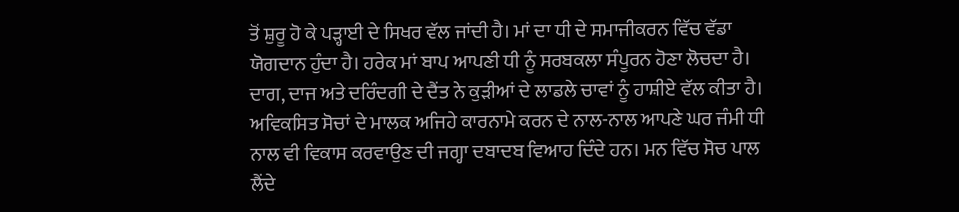ਤੋਂ ਸ਼ੁਰੂ ਹੋ ਕੇ ਪੜ੍ਹਾਈ ਦੇ ਸਿਖਰ ਵੱਲ ਜਾਂਦੀ ਹੈ। ਮਾਂ ਦਾ ਧੀ ਦੇ ਸਮਾਜੀਕਰਨ ਵਿੱਚ ਵੱਡਾ ਯੋਗਦਾਨ ਹੁੰਦਾ ਹੈ। ਹਰੇਕ ਮਾਂ ਬਾਪ ਆਪਣੀ ਧੀ ਨੂੰ ਸਰਬਕਲਾ ਸੰਪੂਰਨ ਹੋਣਾ ਲੋਚਦਾ ਹੈ। ਦਾਗ, ਦਾਜ ਅਤੇ ਦਰਿੰਦਗੀ ਦੇ ਦੈਂਤ ਨੇ ਕੁੜੀਆਂ ਦੇ ਲਾਡਲੇ ਚਾਵਾਂ ਨੂੰ ਹਾਸ਼ੀਏ ਵੱਲ ਕੀਤਾ ਹੈ। ਅਵਿਕਸਿਤ ਸੋਚਾਂ ਦੇ ਮਾਲਕ ਅਜਿਹੇ ਕਾਰਨਾਮੇ ਕਰਨ ਦੇ ਨਾਲ-ਨਾਲ ਆਪਣੇ ਘਰ ਜੰਮੀ ਧੀ ਨਾਲ ਵੀ ਵਿਕਾਸ ਕਰਵਾਉਣ ਦੀ ਜਗ੍ਹਾ ਦਬਾਦਬ ਵਿਆਹ ਦਿੰਦੇ ਹਨ। ਮਨ ਵਿੱਚ ਸੋਚ ਪਾਲ ਲੈਂਦੇ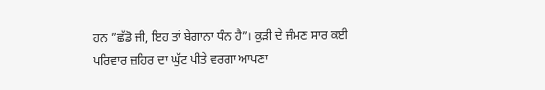ਹਨ ”ਛੱਡੋ ਜੀ, ਇਹ ਤਾਂ ਬੇਗਾਨਾ ਧੰਨ ਹੈ”। ਕੁੜੀ ਦੇ ਜੰਮਣ ਸਾਰ ਕਈ ਪਰਿਵਾਰ ਜ਼ਹਿਰ ਦਾ ਘੁੱਟ ਪੀਤੇ ਵਰਗਾ ਆਪਣਾ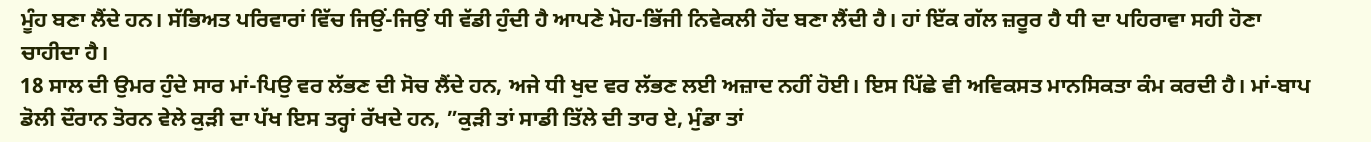ਮੂੰਹ ਬਣਾ ਲੈਂਦੇ ਹਨ। ਸੱਭਿਅਤ ਪਰਿਵਾਰਾਂ ਵਿੱਚ ਜਿਉਂ-ਜਿਉਂ ਧੀ ਵੱਡੀ ਹੁੰਦੀ ਹੈ ਆਪਣੇ ਮੋਹ-ਭਿੱਜੀ ਨਿਵੇਕਲੀ ਹੋਂਦ ਬਣਾ ਲੈਂਦੀ ਹੈ। ਹਾਂ ਇੱਕ ਗੱਲ ਜ਼ਰੂਰ ਹੈ ਧੀ ਦਾ ਪਹਿਰਾਵਾ ਸਹੀ ਹੋਣਾ ਚਾਹੀਦਾ ਹੈ।
18 ਸਾਲ ਦੀ ਉਮਰ ਹੁੰਦੇ ਸਾਰ ਮਾਂ-ਪਿਉ ਵਰ ਲੱਭਣ ਦੀ ਸੋਚ ਲੈਂਦੇ ਹਨ, ਅਜੇ ਧੀ ਖੁਦ ਵਰ ਲੱਭਣ ਲਈ ਅਜ਼ਾਦ ਨਹੀਂ ਹੋਈ। ਇਸ ਪਿੱਛੇ ਵੀ ਅਵਿਕਸਤ ਮਾਨਸਿਕਤਾ ਕੰਮ ਕਰਦੀ ਹੈ। ਮਾਂ-ਬਾਪ ਡੋਲੀ ਦੌਰਾਨ ਤੋਰਨ ਵੇਲੇ ਕੁੜੀ ਦਾ ਪੱਖ ਇਸ ਤਰ੍ਹਾਂ ਰੱਖਦੇ ਹਨ, ”ਕੁੜੀ ਤਾਂ ਸਾਡੀ ਤਿੱਲੇ ਦੀ ਤਾਰ ਏ, ਮੁੰਡਾ ਤਾਂ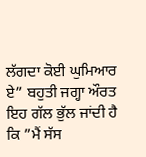ਲੱਗਦਾ ਕੋਈ ਘੁਮਿਆਰ ਏ” ਬਹੁਤੀ ਜਗ੍ਹਾ ਔਰਤ ਇਹ ਗੱਲ ਭੁੱਲ ਜਾਂਦੀ ਹੈ ਕਿ ”ਮੈਂ ਸੱਸ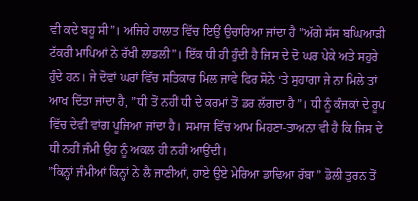ਵੀ ਕਦੇ ਬਹੂ ਸੀ”। ਅਜਿਹੇ ਹਾਲਾਤ ਵਿੱਚ ਇਉਂ ਉਚਾਰਿਆ ਜਾਂਦਾ ਹੈ ”ਅੱਗੇ ਸੱਸ ਬਘਿਆੜੀ ਟੱਕਰੀ ਮਾਪਿਆਂ ਨੇ ਰੱਖੀ ਲਾਡਲੀ”। ਇੱਕ ਧੀ ਹੀ ਹੁੰਦੀ ਹੈ ਜਿਸ ਦੇ ਦੋ ਘਰ ਪੇਕੇ ਅਤੇ ਸਹੁਰੇ ਹੁੰਦੇ ਹਨ। ਜੇ ਦੋਵਾਂ ਘਰਾਂ ਵਿੱਚ ਸਤਿਕਾਰ ਮਿਲ ਜਾਵੇ ਫਿਰ ਸੋਨੇ ‘ਤੇ ਸੁਹਾਗਾ ਜੇ ਨਾ ਮਿਲੇ ਤਾਂ ਆਖ ਦਿੱਤਾ ਜਾਂਦਾ ਹੈ, ”ਧੀ ਤੋਂ ਨਹੀਂ ਧੀ ਦੇ ਕਰਮਾਂ ਤੋਂ ਡਰ ਲੱਗਦਾ ਹੈ”। ਧੀ ਨੂੰ ਕੰਜਕਾਂ ਦੇ ਰੂਪ ਵਿੱਚ ਦੇਵੀ ਵਾਂਗ ਪੂਜਿਆ ਜਾਂਦਾ ਹੈ। ਸਮਾਜ ਵਿੱਚ ਆਮ ਮਿਹਣਾ-ਤਾਅਨਾ ਵੀ ਹੈ ਕਿ ਜਿਸ ਦੇ ਧੀ ਨਹੀਂ ਜੰਮੀ ਉਹ ਨੂੰ ਅਕਲ ਹੀ ਨਹੀਂ ਆਉਂਦੀ।
”ਕਿਨ੍ਹਾਂ ਜੰਮੀਆਂ ਕਿਨ੍ਹਾਂ ਨੇ ਲੈ ਜਾਣੀਆਂ, ਹਾਏ ਉਏ ਮੇਰਿਆ ਡਾਢਿਆ ਰੱਬਾ” ਡੋਲੀ ਤੁਰਨ ਤੋਂ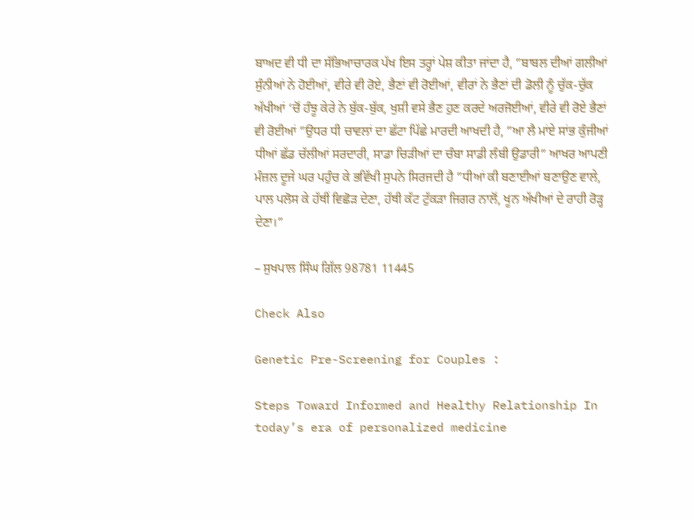ਬਾਅਦ ਵੀ ਧੀ ਦਾ ਸੱਭਿਆਚਾਰਕ ਪੱਖ ਇਸ ਤਰ੍ਹਾਂ ਪੇਸ਼ ਕੀਤਾ ਜਾਂਦਾ ਹੈ, ”ਬਾਬਲ ਦੀਆਂ ਗਲੀਆਂ ਸੁੰਨੀਆਂ ਨੇ ਹੋਈਆਂ, ਵੀਰੇ ਵੀ ਰੋਏ, ਭੈਣਾਂ ਵੀ ਰੋਈਆਂ, ਵੀਰਾਂ ਨੇ ਭੈਣਾਂ ਦੀ ਡੋਲੀ ਨੂੰ ਚੁੱਕ-ਚੁੱਕ ਅੱਖੀਆਂ ‘ਚੋਂ ਹੰਝੂ ਕੇਰੇ ਨੇ ਬੁੱਕ-ਬੁੱਕ, ਖੁਸ਼ੀ ਵਸੇ ਭੈਣ ਹੁਣ ਕਰਦੇ ਅਰਜੋਈਆਂ, ਵੀਰੇ ਵੀ ਰੋਏ ਭੈਣਾਂ ਵੀ ਰੋਈਆਂ ”ਉਧਰ ਧੀ ਚਾਵਲਾਂ ਦਾ ਛੱਟਾ ਪਿੱਛੇ ਮਾਰਦੀ ਆਖਦੀ ਹੈ, ”ਆ ਲੈ ਮਾਂਏ ਸਾਂਭ ਕੁੰਜੀਆਂ ਧੀਆਂ ਛੱਡ ਚੱਲੀਆਂ ਸਰਦਾਰੀ, ਸਾਡਾ ਚਿੜੀਆਂ ਦਾ ਚੰਬਾ ਸਾਡੀ ਲੰਬੀ ਉਡਾਰੀ” ਆਖਰ ਆਪਣੀ ਮੰਜ਼ਲ ਦੂਜੇ ਘਰ ਪਹੁੰਚ ਕੇ ਭਵਿੱਖੀ ਸੁਪਨੇ ਸਿਰਜਦੀ ਹੈ ”ਧੀਆਂ ਕੀ ਬਣਾਈਆਂ ਬਣਾਉਣ ਵਾਲੇ, ਪਾਲ ਪਲੋਸ ਕੇ ਹੱਥੀਂ ਵਿਛੋੜ ਦੇਣਾ, ਹੱਥੀ ਕੱਟ ਟੁੱਕੜਾ ਜਿਗਰ ਨਾਲੋਂ, ਖੂਨ ਅੱਖੀਆਂ ਦੇ ਰਾਹੀ ਰੋੜ੍ਹ ਦੇਣਾ।”

– ਸੁਖਪਾਲ ਸਿੰਘ ਗਿੱਲ 98781 11445

Check Also

Genetic Pre-Screening for Couples :

Steps Toward Informed and Healthy Relationship In today’s era of personalized medicine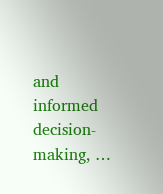and informed decision-making, …